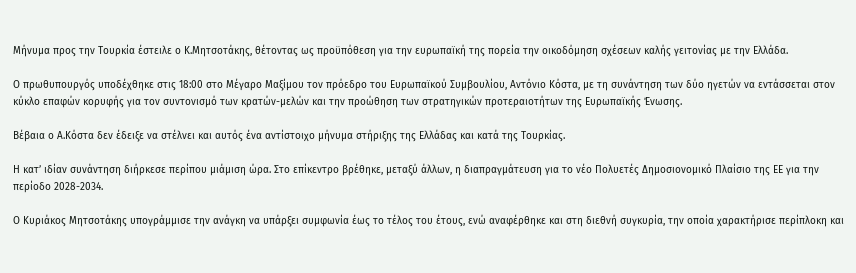Μήνυμα προς την Τουρκία έστειλε ο Κ.Μητσοτάκης, θέτοντας ως προϋπόθεση για την ευρωπαϊκή της πορεία την οικοδόμηση σχέσεων καλής γειτονίας με την Ελλάδα.

Ο πρωθυπουργός υποδέχθηκε στις 18:00 στο Μέγαρο Μαξίμου τον πρόεδρο του Ευρωπαϊκού Συμβουλίου, Αντόνιο Κόστα, με τη συνάντηση των δύο ηγετών να εντάσσεται στον κύκλο επαφών κορυφής για τον συντονισμό των κρατών-μελών και την προώθηση των στρατηγικών προτεραιοτήτων της Ευρωπαϊκής Ένωσης.

Βέβαια ο Α.Κόστα δεν έδειξε να στέλνει και αυτός ένα αντίστοιχο μήνυμα στήριξης της Ελλάδας και κατά της Τουρκίας.

Η κατ’ ιδίαν συνάντηση διήρκεσε περίπου μιάμιση ώρα. Στο επίκεντρο βρέθηκε, μεταξύ άλλων, η διαπραγμάτευση για το νέο Πολυετές Δημοσιονομικό Πλαίσιο της ΕΕ για την περίοδο 2028-2034.

Ο Κυριάκος Μητσοτάκης υπογράμμισε την ανάγκη να υπάρξει συμφωνία έως το τέλος του έτους, ενώ αναφέρθηκε και στη διεθνή συγκυρία, την οποία χαρακτήρισε περίπλοκη και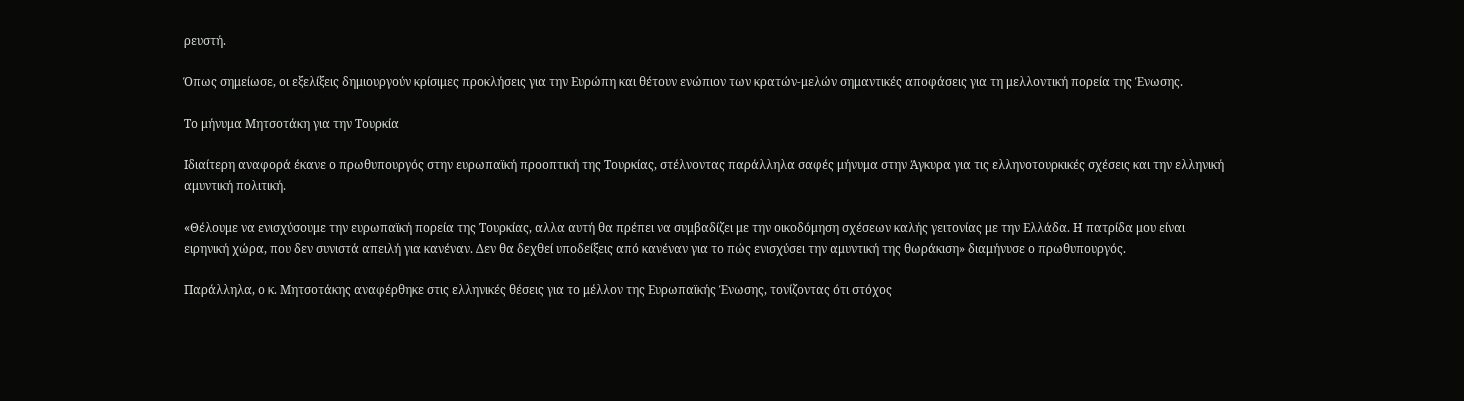ρευστή.

Όπως σημείωσε, οι εξελίξεις δημιουργούν κρίσιμες προκλήσεις για την Ευρώπη και θέτουν ενώπιον των κρατών-μελών σημαντικές αποφάσεις για τη μελλοντική πορεία της Ένωσης.

Το μήνυμα Μητσοτάκη για την Τουρκία

Ιδιαίτερη αναφορά έκανε ο πρωθυπουργός στην ευρωπαϊκή προοπτική της Τουρκίας, στέλνοντας παράλληλα σαφές μήνυμα στην Άγκυρα για τις ελληνοτουρκικές σχέσεις και την ελληνική αμυντική πολιτική.

«Θέλουμε να ενισχύσουμε την ευρωπαϊκή πορεία της Τουρκίας, αλλα αυτή θα πρέπει να συμβαδίζει με την οικοδόμηση σχέσεων καλής γειτονίας με την Ελλάδα. Η πατρίδα μου είναι ειρηνική χώρα, που δεν συνιστά απειλή για κανέναν. Δεν θα δεχθεί υποδείξεις από κανέναν για το πώς ενισχύσει την αμυντική της θωράκιση» διαμήνυσε ο πρωθυπουργός.

Παράλληλα, ο κ. Μητσοτάκης αναφέρθηκε στις ελληνικές θέσεις για το μέλλον της Ευρωπαϊκής Ένωσης, τονίζοντας ότι στόχος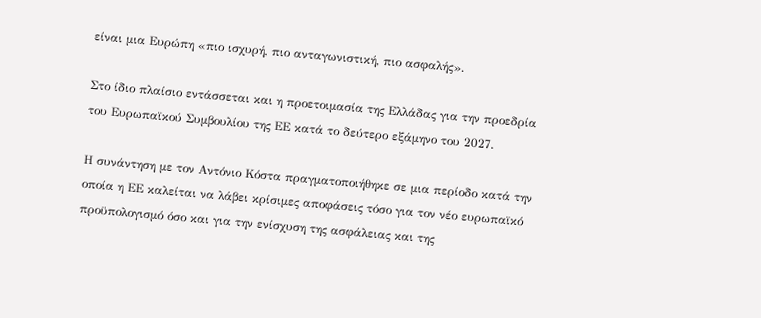είναι μια Ευρώπη «πιο ισχυρή, πιο ανταγωνιστική, πιο ασφαλής».

Στο ίδιο πλαίσιο εντάσσεται και η προετοιμασία της Ελλάδας για την προεδρία του Ευρωπαϊκού Συμβουλίου της ΕΕ κατά το δεύτερο εξάμηνο του 2027.

Η συνάντηση με τον Αντόνιο Κόστα πραγματοποιήθηκε σε μια περίοδο κατά την οποία η ΕΕ καλείται να λάβει κρίσιμες αποφάσεις τόσο για τον νέο ευρωπαϊκό προϋπολογισμό όσο και για την ενίσχυση της ασφάλειας και της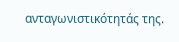ανταγωνιστικότητάς της.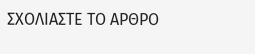ΣΧΟΛΙΑΣΤΕ ΤΟ ΑΡΘΡΟ